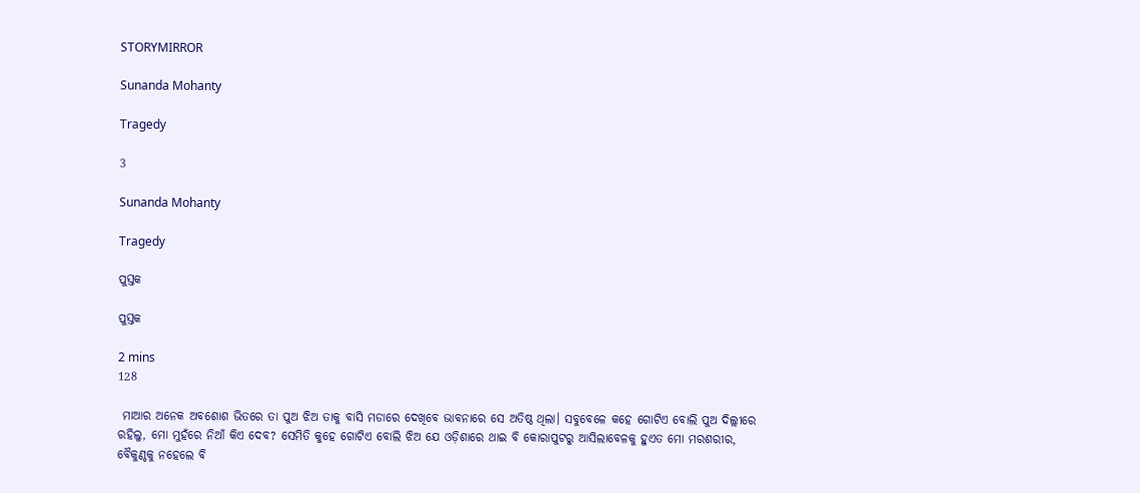STORYMIRROR

Sunanda Mohanty

Tragedy

3

Sunanda Mohanty

Tragedy

ପୁସ୍ତକ

ପୁସ୍ତକ

2 mins
128

 ମାଆର ଅନେକ ଅବଶୋଶ ଭିତରେ ତା ପୁଅ ଝିଅ ତାକୁ ବାସି ମଡାରେ ଦେଖିବେ ଭାବନାରେ ସେ ଅତିଷ୍ଠ ଥିଲା। ସବୁବେଳେ କହେ ଗୋଟିଏ ବୋଲି ପୁଅ ଦିଲ୍ଲୀରେ ରହିଲୁ, ମୋ ମୁହଁରେ ନିଆଁ କିଏ ଦେବ? ସେମିତି କୁହେ ଗୋଟିଏ ବୋଲି ଝିଅ ଯେ ଓଡ଼ିଶାରେ ଥାଇ ବି କୋରାପୁଟରୁ ଆସିଲାବେଳକୁ ହୁଏତ ମୋ ମରଶରୀର, ବୈକୁଣ୍ଠକୁ ନହେଲେ ବି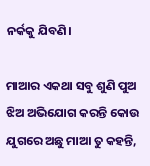ନର୍କକୁ ଯିବଣି।

ମାଆର ଏକଥା ସବୁ ଶୁଣି ପୁଅ ଝିଅ ଅଭିଯୋଗ କରନ୍ତି କୋଉ ଯୁଗରେ ଅଛୁ ମାଆ ତୁ କହନ୍ତି,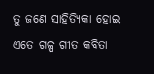ତୁ ଜଣେ ସାହିତ୍ୟିକା ହୋଇ ଏତେ ଗଳ୍ପ ଗୀତ କବିତା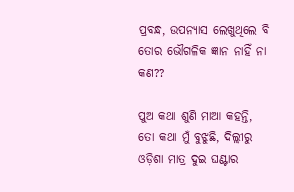ପ୍ରବନ୍ଧ, ଉପନ୍ୟାସ ଲେଖୁଥିଲେ ବି ତୋର ଭୌଗଳିକ ଜ୍ଞାନ ନାହିଁ ନା କଣ??

ପୁଅ କଥା ଶୁଣି ମାଆ କହନ୍ତି, ତୋ କଥା ମୁଁ ବୁଝୁଛି, ଦିଲ୍ଲୀରୁ ଓଡ଼ିଶା ମାତ୍ର ଦୁଇ ଘଣ୍ଟାର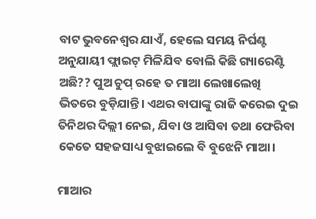ବାଟ ଭୁବନେଶ୍ୱର ଯାଏଁ, ହେଲେ ସମୟ ନିର୍ଘଣ୍ଟ ଅନୁଯାୟୀ ଫ୍ଲାଇଟ୍ ମିଳିଯିବ ବୋଲି କିଛି ଗ୍ୟାରେଣ୍ଟି ଅଛି?? ପୁଅ ଚୁପ୍ ରହେ ତ ମାଆ ଲେଖାଲେଖି ଭିତରେ ବୁଡ଼ିଯାନ୍ତି। ଏଥର ବାପାଙ୍କୁ ରାଜି କରେଇ ଦୁଇ ତିନିଥର ଦିଲ୍ଲୀ ନେଇ, ଯିବା ଓ ଆସିବା ତଥା ଫେରିବା କେତେ ସହଜସାଧ୍ୟ ବୁଝାଇଲେ ବି ବୁଝେନି ମାଆ।

ମାଆର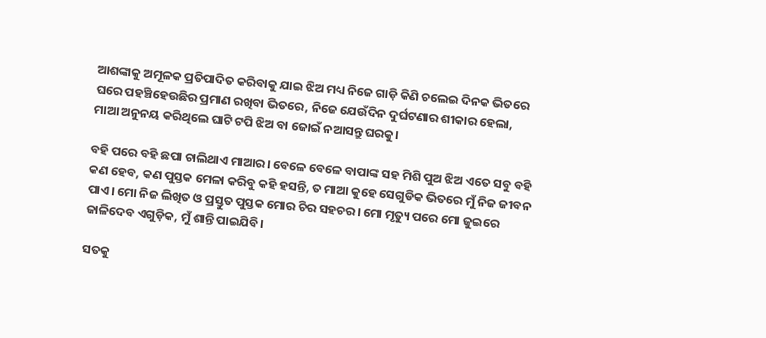ଆଶଙ୍କାକୁ ଅମୂଳକ ପ୍ରତିପାଦିତ କରିବାକୁ ଯାଇ ଝିଅ ମଧ୍ୟ ନିଜେ ଗାଡ଼ି କିଣି ଚଲେଇ ଦିନକ ଭିତରେ ଘରେ ପହଞ୍ଚିହେଉଛିର ପ୍ରମାଣ ରଖିବା ଭିତରେ, ନିଜେ ଯେଉଁଦିନ ଦୁର୍ଘଟଣାର ଶୀକାର ହେଲା, ମାଆ ଅନୁନୟ କରିଥିଲେ ଘାଟି ଟପି ଝିଅ ବା ଜୋଇଁ ନଆସନ୍ତୁ ଘରକୁ।

ବହି ପରେ ବହି ଛପା ଚାଲିଥାଏ ମାଆର। ବେଳେ ବେଳେ ବାପାଙ୍କ ସହ ମିଶି ପୁଅ ଝିଅ ଏତେ ସବୁ ବହି କଣ ହେବ, କଣ ପୁସ୍ତକ ମେଳା କରିବୁ କହି ହସନ୍ତି, ତ ମାଆ କୁହେ ସେଗୁଡିକ ଭିତରେ ମୁଁ ନିଜ ଜୀବନ ପାଏ। ମୋ ନିଜ ଲିଖିତ ଓ ପ୍ରସ୍ତୁତ ପୁସ୍ତକ ମୋର ଚିର ସହଚର। ମୋ ମୃତ୍ୟୁ ପରେ ମୋ ଜୁଇରେ ଜାଳିଦେବ ଏଗୁଡ଼ିକ, ମୁଁ ଶାନ୍ତି ପାଇଯିବି।

ସତକୁ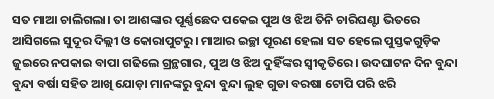ସତ ମାଆ ଚାଲିଗଲା। ତା ଆଶଙ୍କାର ପୂର୍ଣ୍ଣଛେଦ ପକେଇ ପୁଅ ଓ ଝିଅ ତିନି ଚାରିଘଣ୍ଟା ଭିତରେ ଆସିଗଲେ ସୁଦୂର ଦିଲ୍ଲୀ ଓ କୋରାପୁଟରୁ। ମାଆର ଇଚ୍ଛା ପୂରଣ ହେଲା ସତ ହେଲେ ପୁସ୍ତକଗୁଡ଼ିକ ଜୁଇରେ ନପକାଇ ବାପା ଗଢିଲେ ଗ୍ରନ୍ଥଗାର, ପୁଅ ଓ ଝିଅ ଦୁହିଁଙ୍କର ସ୍ୱୀକୃତିରେ। ଉଦଘାଟନ ଦିନ ବୁନ୍ଦା ବୁନ୍ଦା ବର୍ଷା ସହିତ ଆଖି ଯୋଡ଼ା ମାନଙ୍କରୁ ବୁନ୍ଦା ବୁନ୍ଦା ଲୁହ ଗୁଡା ବରଷା ଟୋପି ପରି ଝରି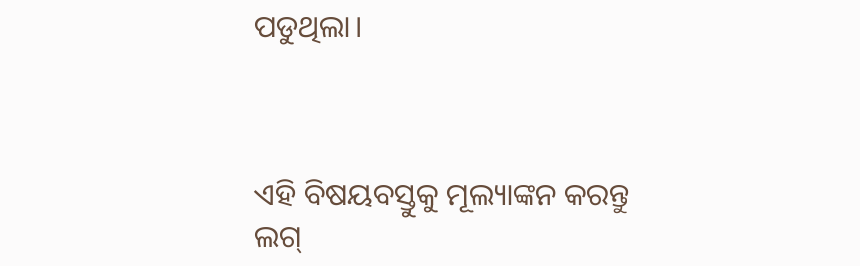ପଡୁଥିଲା।



ଏହି ବିଷୟବସ୍ତୁକୁ ମୂଲ୍ୟାଙ୍କନ କରନ୍ତୁ
ଲଗ୍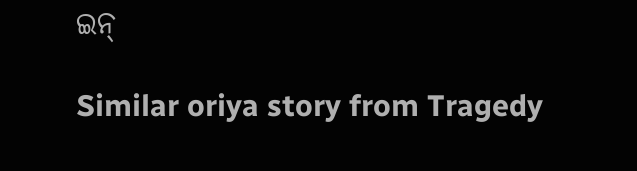ଇନ୍

Similar oriya story from Tragedy